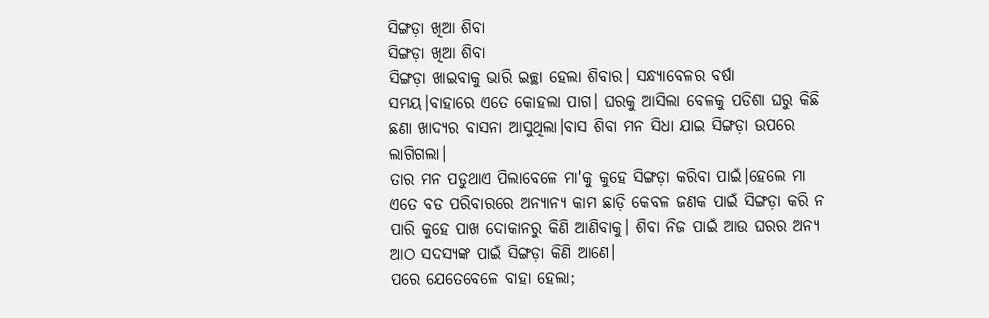ସିଙ୍ଗଡ଼ା ଖିଆ ଶିବା
ସିଙ୍ଗଡ଼ା ଖିଆ ଶିବା
ସିଙ୍ଗଡ଼ା ଖାଇବାକୁ ଭାରି ଇଚ୍ଛା ହେଲା ଶିବାର। ସନ୍ଧ୍ୟାବେଳର ବର୍ଷା ସମୟ।ବାହାରେ ଏତେ କୋହଲା ପାଗ। ଘରକୁ ଆସିଲା ବେଳକୁ ପଡିଶା ଘରୁ କିଛି ଛଣା ଖାଦ୍ୟର ବାସନା ଆସୁଥିଲା।ବାସ ଶିବା ମନ ସିଧା ଯାଇ ସିଙ୍ଗଡ଼ା ଉପରେ ଲାଗିଗଲା।
ତାର ମନ ପଡୁଥାଏ ପିଲାବେଳେ ମା'କୁ କୁହେ ସିଙ୍ଗଡ଼ା କରିବା ପାଇଁ।ହେଲେ ମା ଏତେ ବଡ ପରିବାରରେ ଅନ୍ୟାନ୍ୟ କାମ ଛାଡ଼ି କେବଳ ଜଣକ ପାଇଁ ସିଙ୍ଗଡ଼ା କରି ନ ପାରି କୁହେ ପାଖ ଦୋକାନରୁ କିଣି ଆଣିବାକୁ। ଶିବା ନିଜ ପାଇଁ ଆଉ ଘରର ଅନ୍ୟ ଆଠ ସଦସ୍ୟଙ୍କ ପାଇଁ ସିଙ୍ଗଡ଼ା କିଣି ଆଣେ।
ପରେ ଯେତେବେଳେ ବାହା ହେଲା;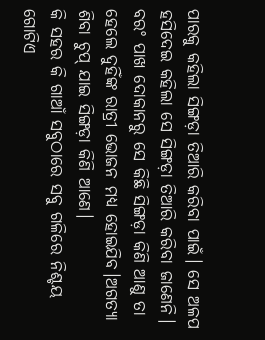ପାରକୁ କହିଲା ସିଙ୍ଗଡ଼ା ତିଆରି କରିବା ପାଇଁ। ସେ ଅଳପ ହସିଦେଇ କହିଲା ସେ ସିଙ୍ଗଡ଼ା ତିଆରି କରିବା ଜାଣେନି। ବରଂ ପାଖ ଦୋକାନରୁ ସେ କିଛି ସିଙ୍ଗଡ଼ା କିଣି ଆଣୁ ତା ହେଲେ ଦୁହିଁଙ୍କ ରାତ୍ରୀ ଭୋଜନ ମଧ୍ୟ ହୋଇଯିବ।ଅଗତ୍ୟା ଶିବା ଚୁପ୍ ଯାଇ ସିଙ୍ଗଡ଼ା କିଣି ଆଣେ।
କି ସହର କି ଗାଆଁ ସବୁଠାରେ ସବୁ ଗଳିରେ ନିଶ୍ଚୟ ଗୋଟିଏ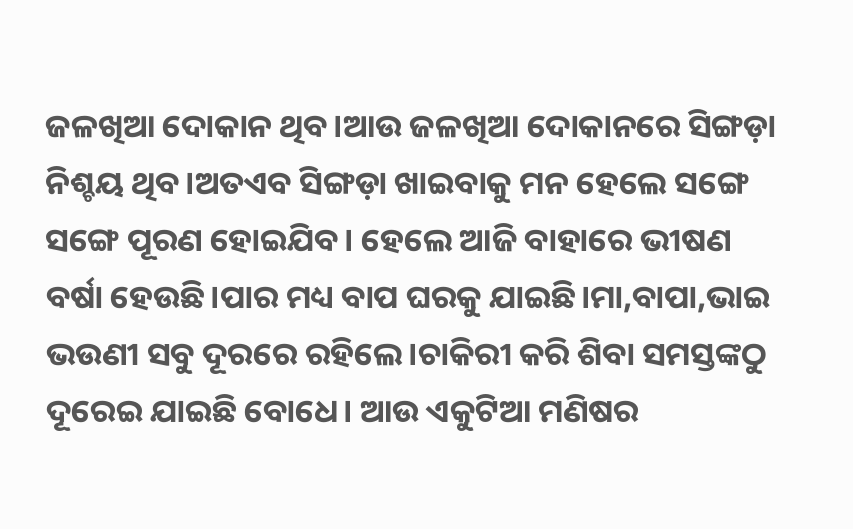ଜଳଖିଆ ଦୋକାନ ଥିବ।ଆଉ ଜଳଖିଆ ଦୋକାନରେ ସିଙ୍ଗଡ଼ା ନିଶ୍ଚୟ ଥିବ।ଅତଏବ ସିଙ୍ଗଡ଼ା ଖାଇବାକୁ ମନ ହେଲେ ସଙ୍ଗେ ସଙ୍ଗେ ପୂରଣ ହୋଇଯିବ। ହେଲେ ଆଜି ବାହାରେ ଭୀଷଣ ବର୍ଷା ହେଉଛି।ପାର ମଧ୍ୟ ବାପ ଘରକୁ ଯାଇଛି।ମା,ବାପା,ଭାଇ ଭଉଣୀ ସବୁ ଦୂରରେ ରହିଲେ।ଚାକିରୀ କରି ଶିବା ସମସ୍ତଙ୍କଠୁ ଦୂରେଇ ଯାଇଛି ବୋଧେ। ଆଉ ଏକୁଟିଆ ମଣିଷର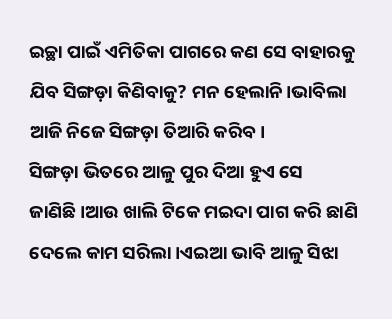ଇଚ୍ଛା ପାଇଁ ଏମିତିକା ପାଗରେ କଣ ସେ ବାହାରକୁ ଯିବ ସିଙ୍ଗଡ଼ା କିଣିବାକୁ? ମନ ହେଲାନି।ଭାବିଲା ଆଜି ନିଜେ ସିଙ୍ଗଡ଼ା ତିଆରି କରିବ।
ସିଙ୍ଗଡ଼ା ଭିତରେ ଆଳୁ ପୁର ଦିଆ ହୁଏ ସେ ଜାଣିଛି।ଆଉ ଖାଲି ଟିକେ ମଇଦା ପାଗ କରି ଛାଣି ଦେଲେ କାମ ସରିଲା।ଏଇଆ ଭାବି ଆଳୁ ସିଝା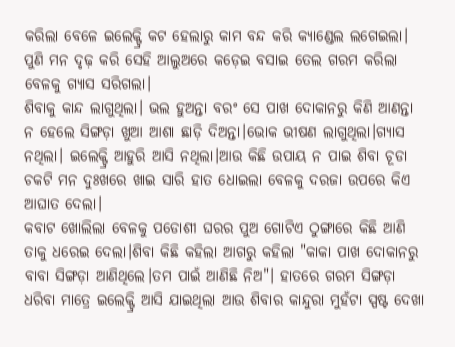କରିଲା ବେଳେ ଇଲେକ୍ଟ୍ରି କଟ ହେଲାରୁ କାମ ବନ୍ଦ କରି କ୍ୟାଣ୍ଡେଲ ଲଗେଇଲା। ପୁଣି ମନ ଦୃଢ଼ କରି ସେହି ଆଲୁଅରେ କଡ଼େଇ ବସାଇ ତେଲ ଗରମ କରିଲା ବେଳକୁ ଗ୍ୟାସ ସରିଗଲା।
ଶିବାକୁ କାନ୍ଦ ଲାଗୁଥିଲା। ଭଲ ହୁଅନ୍ତା ବରଂ ସେ ପାଖ ଦୋକାନରୁ କିଣି ଆଣନ୍ତା ନ ହେଲେ ସିଙ୍ଗଡ଼ା ଖୁଆ ଆଶା ଛାଡ଼ି ଦିଅନ୍ତା।ଭୋକ ଭୀଷଣ ଲାଗୁଥିଲା।ଗ୍ୟାସ ନଥିଲା। ଇଲେକ୍ଟ୍ରି ଆହୁରି ଆସି ନଥିଲା।ଆଉ କିଛି ଉପାୟ ନ ପାଇ ଶିବା ଚୂଡା ଚକଟି ମନ ଦୁଃଖରେ ଖାଇ ସାରି ହାତ ଧୋଇଲା ବେଳକୁ ଦରଜା ଉପରେ କିଏ ଆଘାତ ଦେଲା।
କବାଟ ଖୋଲିଲା ବେଳକୁ ପଡୋଶୀ ଘରର ପୁଅ ଗୋଟିଏ ଠୁଙ୍ଗାରେ କିଛି ଆଣି ତାକୁ ଧରେଇ ଦେଲା।ଶିବା କିଛି କହିଲା ଆଗରୁ କହିଲା "କାକା ପାଖ ଦୋକାନରୁ ବାବା ସିଙ୍ଗଡ଼ା ଆଣିଥିଲେ।ତମ ପାଇଁ ଆଣିଛି ନିଅ"। ହାତରେ ଗରମ ସିଙ୍ଗଡ଼ା ଧରିବା ମାତ୍ରେ ଇଲେକ୍ଟ୍ରି ଆସି ଯାଇଥିଲା ଆଉ ଶିବାର କାନ୍ଦୁରା ମୁହଁଟା ସ୍ପଷ୍ଟ ଦେଖା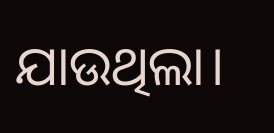ଯାଉଥିଲା।